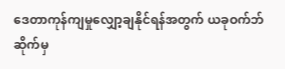ဒေတာကုန်ကျမှုလျှော့ချနိုင်ရန်အတွက် ယခုဝက်ဘ်ဆိုက်မှ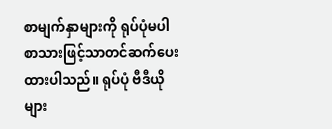စာမျက်နှာများကို ရုပ်ပုံမပါ စာသားဖြင့်သာတင်ဆက်ပေးထားပါသည်။ ရုပ်ပုံ ဗီဒီယိုများ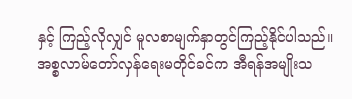နှင့် ကြည့်လိုလျှင် မူလစာမျက်နှာတွင်ကြည့်နိုင်ပါသည်။
အစ္စလာမ်တော်လှန်ရေးမတိုင်ခင်က အီရန်အမျိုးသ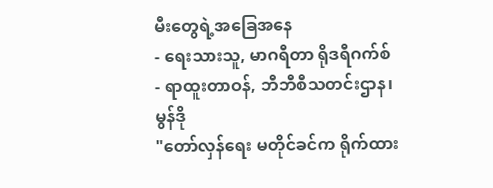မီးတွေရဲ့အခြေအနေ
- ရေးသားသူ, မာဂရီတာ ရိုဒရီဂက်စ်
- ရာထူးတာဝန်, ဘီဘီစီသတင်းဌာန၊ မွန်ဒို
"တော်လှန်ရေး မတိုင်ခင်က ရိုက်ထား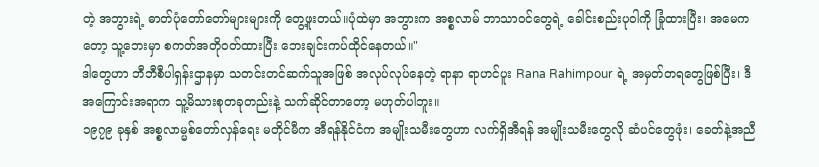တဲ့ အဘွားရဲ့ ဓာတ်ပုံတော်တော်များများကို တွေ့ဖူးတယ်။ပုံထဲမှာ အဘွားက အစ္စလာမ် ဘာသာဝင်တွေရဲ့ ခေါင်းစည်းပုဝါကို ခြုံထားပြီး၊ အမေကတော့ သူ့ဘေးမှာ စကတ်အတိုဝတ်ထားပြီး ဘေးချင်းကပ်ထိုင်နေတယ်။"
ဒါတွေဟာ ဘီဘီစီပါရှန်းဌာနမှာ သတင်းတင်ဆက်သူအဖြစ် အလုပ်လုပ်နေတဲ့ ရာနာ ရာဟင်ပူး Rana Rahimpour ရဲ့ အမှတ်တရတွေဖြစ်ပြီး၊ ဒီအကြောင်းအရာက သူ့မိသားစုတခုတည်းနဲ့ သက်ဆိုင်တာတော့ မဟုတ်ပါဘူး။
၁၉၇၉ ခုနှစ် အစ္စလာမ္မစ်တော်လှန်ရေး မတိုင်မီက အီရန်နိုင်ငံက အမျိုးသမီးတွေဟာ လက်ရှိအီရန် အမျိုးသမီးတွေလို ဆံပင်တွေဖုံး၊ ခေတ်နဲ့အညီ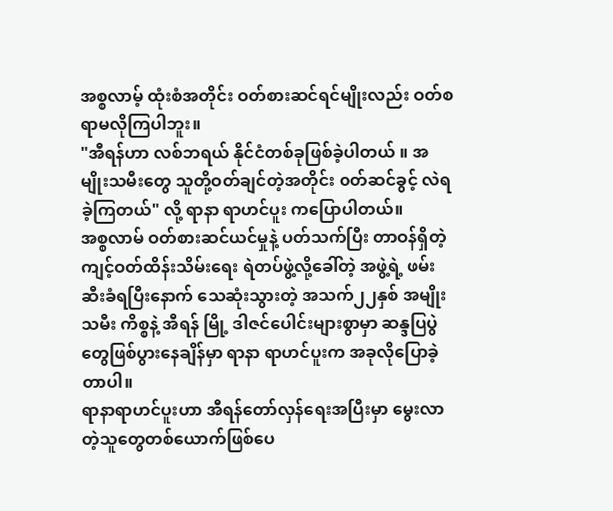အစ္စလာမ့် ထုံးစံအတိုင်း ဝတ်စားဆင်ရင်မျိုးလည်း ဝတ်စရာမလိုကြပါဘူး။
"အီရန်ဟာ လစ်ဘရယ် နိုင်ငံတစ်ခုဖြစ်ခဲ့ပါတယ် ။ အမျိုးသမီးတွေ သူတို့ဝတ်ချင်တဲ့အတိုင်း ၀တ်ဆင်ခွင့် လဲရခဲ့ကြတယ်" လို့ ရာနာ ရာဟင်ပူး ကပြောပါတယ်။
အစ္စလာမ် ဝတ်စားဆင်ယင်မှုနဲ့ ပတ်သက်ပြီး တာဝန်ရှိတဲ့ ကျင့်ဝတ်ထိန်းသိမ်းရေး ရဲတပ်ဖွဲ့လို့ခေါ်တဲ့ အဖွဲ့ရဲ့ ဖမ်းဆီးခံရပြီးနောက် သေဆုံးသွားတဲ့ အသက်၂၂နှစ် အမျိုးသမီး ကိစ္စနဲ့ အီရန် မြို့ ဒါဇင်ပေါင်းများစွာမှာ ဆန္ဒပြပွဲတွေဖြစ်ပွားနေချိန်မှာ ရာနာ ရာဟင်ပူးက အခုလိုပြောခဲ့တာပါ။
ရာနာရာဟင်ပူးဟာ အီရန်တော်လှန်ရေးအပြီးမှာ မွေးလာတဲ့သူတွေတစ်ယောက်ဖြစ်ပေ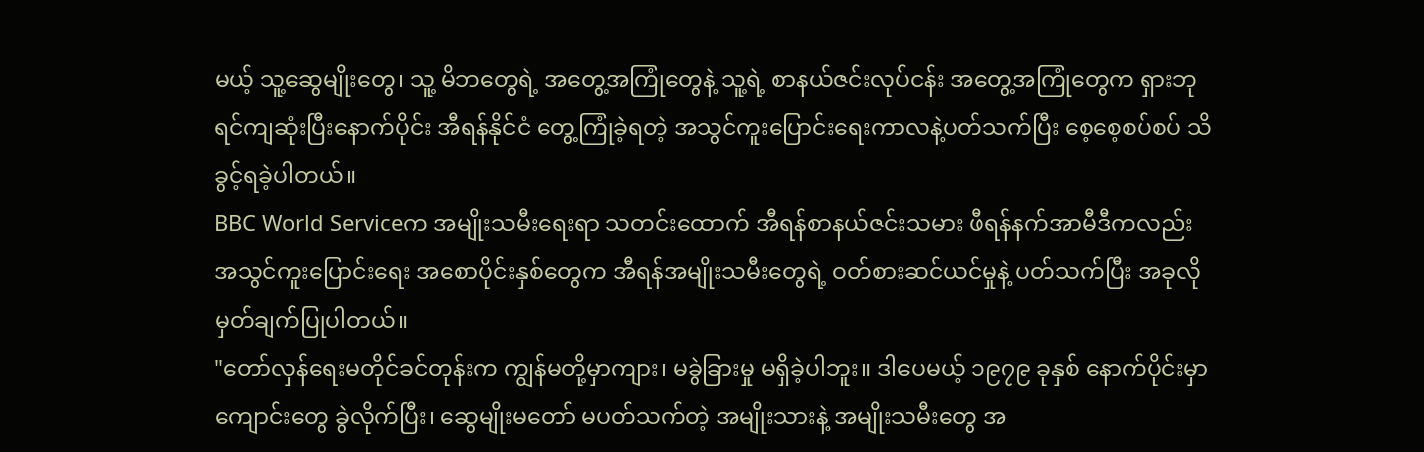မယ့် သူ့ဆွေမျိုးတွေ၊ သူ့ မိဘတွေရဲ့ အတွေ့အကြုံတွေနဲ့ သူ့ရဲ့ စာနယ်ဇင်းလုပ်ငန်း အတွေ့အကြုံတွေက ရှားဘုရင်ကျဆုံးပြီးနောက်ပိုင်း အီရန်နိုင်ငံ တွေ့ကြုံခဲ့ရတဲ့ အသွင်ကူးပြောင်းရေးကာလနဲ့ပတ်သက်ပြီး စေ့စေ့စပ်စပ် သိခွင့်ရခဲ့ပါတယ်။
BBC World Serviceက အမျိုးသမီးရေးရာ သတင်းထောက် အီရန်စာနယ်ဇင်းသမား ဖီရန်နက်အာမီဒီကလည်း အသွင်ကူးပြောင်းရေး အစောပိုင်းနှစ်တွေက အီရန်အမျိုးသမီးတွေရဲ့ ဝတ်စားဆင်ယင်မှုနဲ့ ပတ်သက်ပြီး အခုလို မှတ်ချက်ပြုပါတယ်။
"တော်လှန်ရေးမတိုင်ခင်တုန်းက ကျွန်မတို့မှာကျား၊ မခွဲခြားမှု မရှိခဲ့ပါဘူး။ ဒါပေမယ့် ၁၉၇၉ ခုနှစ် နောက်ပိုင်းမှာ ကျောင်းတွေ ခွဲလိုက်ပြီး၊ ဆွေမျိုးမတော် မပတ်သက်တဲ့ အမျိုးသားနဲ့ အမျိုးသမီးတွေ အ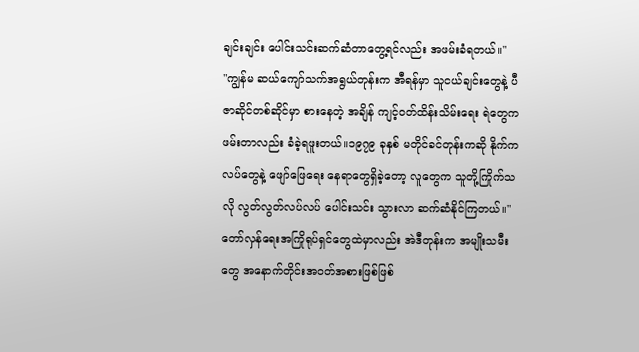ချင်းချင်း ပေါင်းသင်းဆက်ဆံတာတွေ့ရင်လည်း အဖမ်းခံရတယ်။"
"ကျွန်မ ဆယ်ကျော်သက်အရွယ်တုန်းက အီရန်မှာ သူငယ်ချင်းတွေနဲ့ ပီဇာဆိုင်တစ်ဆိုင်မှာ စားနေတဲ့ အချိန် ကျင့်ဝတ်ထိန်းသိမ်းရေး ရဲတွေက ဖမ်းတာလည်း ခံခဲ့ရဖူးတယ်။၁၉၇၉ ခုနှစ် မတိုင်ခင်တုန်းကဆို နိုက်ကလပ်တွေနဲ့ ဖျော်ဖြေရေး နေရာတွေရှိခဲ့တော့ လူတွေက သူတို့ကြိုက်သလို လွတ်လွတ်လပ်လပ် ပေါင်းသင်း သွားလာ ဆက်ဆံနိုင်ကြတယ်။"
တော်လှန်ရေးအကြိုရုပ်ရှင်တွေထဲမှာလည်း အဲဒီတုန်းက အမျိုးသမီးတွေ အနောက်တိုင်းအဝတ်အစားဖြစ်ဖြစ်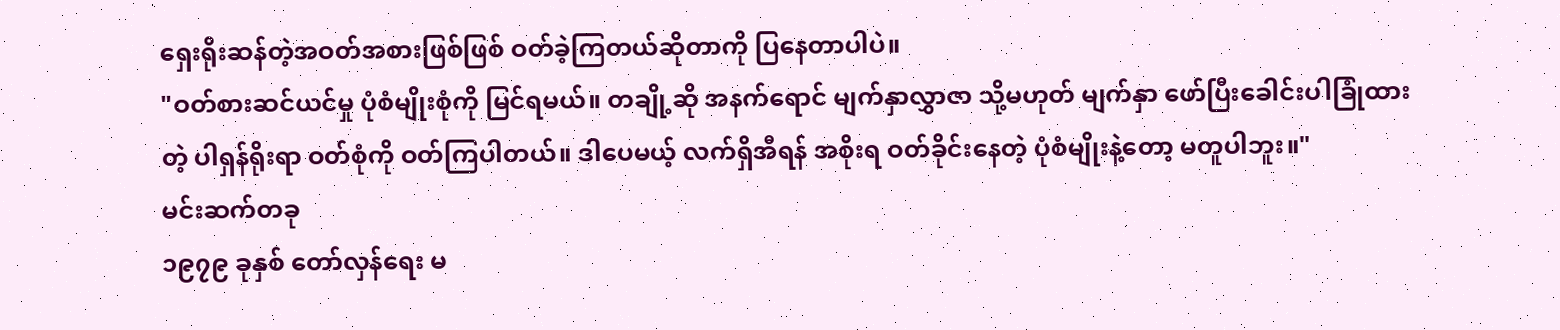ရှေးရိုးဆန်တဲ့အဝတ်အစားဖြစ်ဖြစ် ဝတ်ခဲ့ကြတယ်ဆိုတာကို ပြနေတာပါပဲ။
"ဝတ်စားဆင်ယင်မှု ပုံစံမျိုးစုံကို မြင်ရမယ်။ တချို့ဆို အနက်ရောင် မျက်နှာလွှာဇာ သို့မဟုတ် မျက်နှာ ဖော်ပြီးခေါင်းပါခြုံထားတဲ့ ပါရှန်ရိုးရာ ဝတ်စုံကို ဝတ်ကြပါတယ်။ ဒါပေမယ့် လက်ရှိအီရန် အစိုးရ ဝတ်ခိုင်းနေတဲ့ ပုံစံမျိုးနဲ့တော့ မတူပါဘူး။"
မင်းဆက်တခု
၁၉၇၉ ခုနှစ် တော်လှန်ရေး မ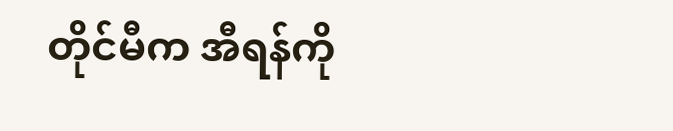တိုင်မီက အီရန်ကို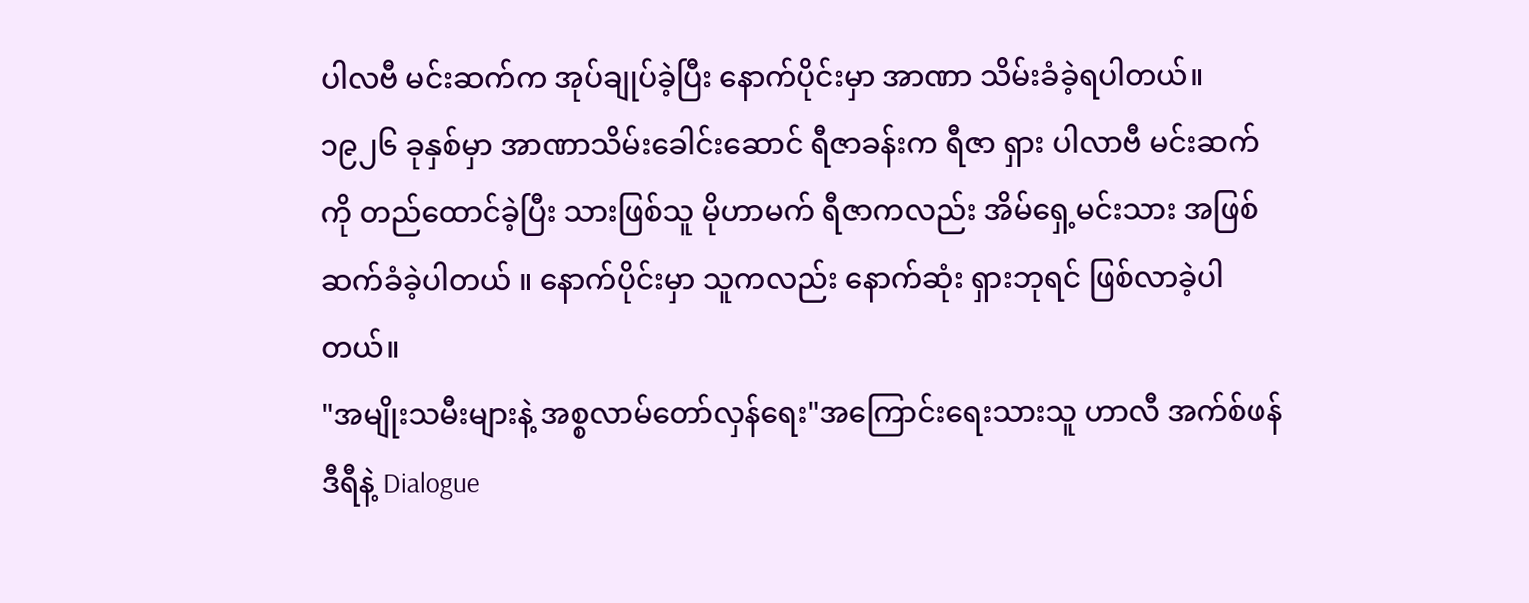ပါလဗီ မင်းဆက်က အုပ်ချုပ်ခဲ့ပြီး နောက်ပိုင်းမှာ အာဏာ သိမ်းခံခဲ့ရပါတယ်။
၁၉၂၆ ခုနှစ်မှာ အာဏာသိမ်းခေါင်းဆောင် ရီဇာခန်းက ရီဇာ ရှား ပါလာဗီ မင်းဆက်ကို တည်ထောင်ခဲ့ပြီး သားဖြစ်သူ မိုဟာမက် ရီဇာကလည်း အိမ်ရှေ့မင်းသား အဖြစ် ဆက်ခံခဲ့ပါတယ် ။ နောက်ပိုင်းမှာ သူကလည်း နောက်ဆုံး ရှားဘုရင် ဖြစ်လာခဲ့ပါတယ်။
"အမျိုးသမီးများနဲ့ အစ္စလာမ်တော်လှန်ရေး"အကြောင်းရေးသားသူ ဟာလီ အက်စ်ဖန်ဒီရီနဲ့ Dialogue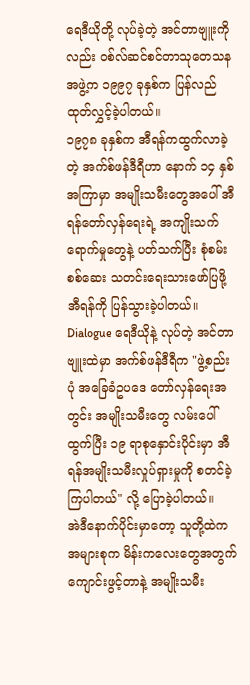ရေဒီယိုတို့ လုပ်ခဲ့တဲ့ အင်တာဗျူးကိုလည်း ဝစ်လ်ဆင်စင်တာသုတေသနအဖွဲ့က ၁၉၉၇ ခုနှစ်က ပြန်လည်ထုတ်လွှင့်ခဲ့ပါတယ်။
၁၉၇၈ ခုနှစ်က အီရန်ကထွက်လာခဲ့တဲ့ အက်စ်ဖန်ဒီရီဟာ နောက် ၁၄ နှစ်အကြာမှာ အမျိုးသမီးတွေအပေါ် အီရန်တော်လှန်ရေးရဲ့ အကျိုးသက်ရောက်မှုတွေနဲ့ ပတ်သက်ပြီး စုံစမ်းစစ်ဆေး သတင်းရေးသားဖော်ပြဖို့ အီရန်ကို ပြန်သွားခဲ့ပါတယ်။
Dialogue ရေဒီယိုနဲ့ လုပ်တဲ့ အင်တာဗျူးထဲမှာ အက်စ်ဖန်ဒီရီက "ဖွဲ့စည်းပုံ အခြေခံဥပဒေ တော်လှန်ရေးအတွင်း အမျိုးသမီးတွေ လမ်းပေါ်ထွက်ပြီး ၁၉ ရာစုနှောင်းပိုင်းမှာ အီရန်အမျိုးသမီးလှုပ်ရှားမှုကို စတင်ခဲ့ကြပါတယ်" လို့ ပြောခဲ့ပါတယ်။
အဲဒီနောက်ပိုင်းမှာတော့ သူတို့ထဲက အများစုက မိန်းကလေးတွေအတွက် ကျောင်းဖွင့်တာနဲ့ အမျိုးသမီး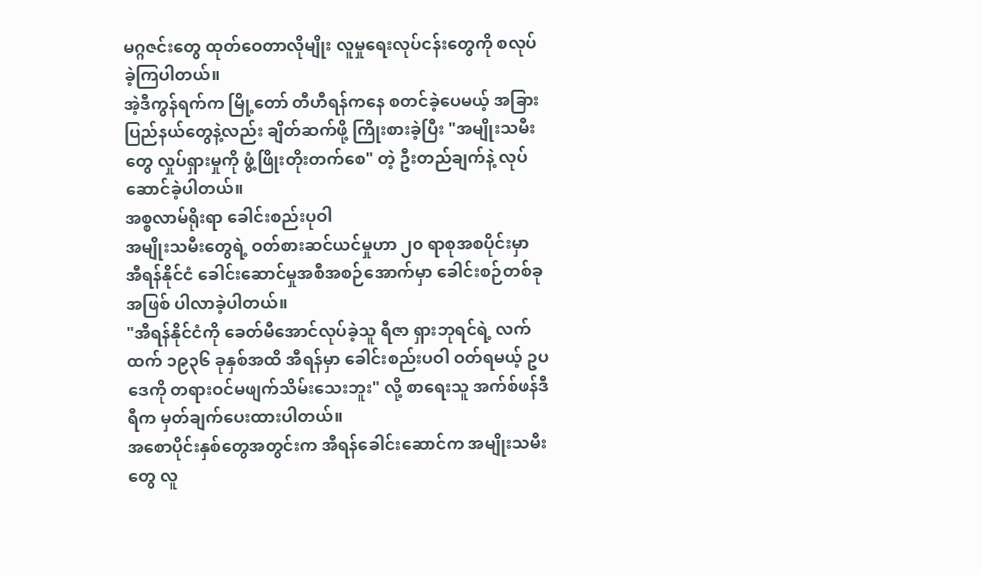မဂ္ဂဇင်းတွေ ထုတ်ဝေတာလိုမျိုး လူမှုရေးလုပ်ငန်းတွေကို စလုပ်ခဲ့ကြပါတယ်။
အဲ့ဒီကွန်ရက်က မြို့တော် တီဟီရန်ကနေ စတင်ခဲ့ပေမယ့် အခြားပြည်နယ်တွေနဲ့လည်း ချိတ်ဆက်ဖို့ ကြိုးစားခဲ့ပြီး "အမျိုးသမီးတွေ လှုပ်ရှားမှုကို ဖွံ့ဖြိုးတိုးတက်စေ" တဲ့ ဦးတည်ချက်နဲ့ လုပ်ဆောင်ခဲ့ပါတယ်။
အစ္စလာမ်ရိုးရာ ခေါင်းစည်းပုဝါ
အမျိုးသမီးတွေရဲ့ ဝတ်စားဆင်ယင်မှုဟာ ၂၀ ရာစုအစပိုင်းမှာ အီရန်နိုင်ငံ ခေါင်းဆောင်မှုအစီအစဉ်အောက်မှာ ခေါင်းစဉ်တစ်ခုအဖြစ် ပါလာခဲ့ပါတယ်။
"အီရန်နိုင်ငံကို ခေတ်မီအောင်လုပ်ခဲ့သူ ရီဇာ ရှားဘုရင်ရဲ့ လက်ထက် ၁၉၃၆ ခုနှစ်အထိ အီရန်မှာ ခေါင်းစည်းပဝါ ဝတ်ရမယ့် ဥပဒေကို တရားဝင်မဖျက်သိမ်းသေးဘူး" လို့ စာရေးသူ အက်စ်ဖန်ဒီရီက မှတ်ချက်ပေးထားပါတယ်။
အစောပိုင်းနှစ်တွေအတွင်းက အီရန်ခေါင်းဆောင်က အမျိုးသမီးတွေ လူ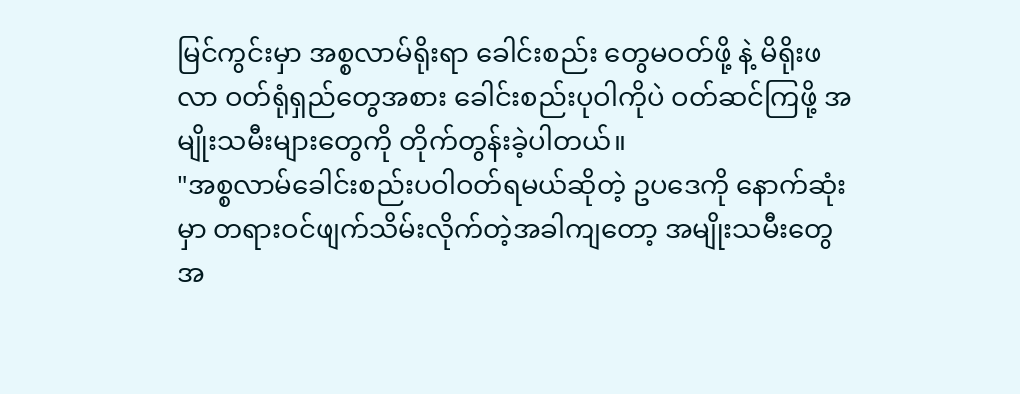မြင်ကွင်းမှာ အစ္စလာမ်ရိုးရာ ခေါင်းစည်း တွေမဝတ်ဖို့ နဲ့ မိရိုးဖလာ ဝတ်ရုံရှည်တွေအစား ခေါင်းစည်းပုဝါကိုပဲ ဝတ်ဆင်ကြဖို့ အမျိုးသမီးများတွေကို တိုက်တွန်းခဲ့ပါတယ်။
"အစ္စလာမ်ခေါင်းစည်းပဝါဝတ်ရမယ်ဆိုတဲ့ ဥပဒေကို နောက်ဆုံးမှာ တရားဝင်ဖျက်သိမ်းလိုက်တဲ့အခါကျတော့ အမျိုးသမီးတွေအ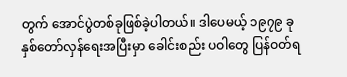တွက် အောင်ပွဲတစ်ခုဖြစ်ခဲ့ပါတယ်။ ဒါပေမယ့် ၁၉၇၉ ခုနှစ်တော်လှန်ရေးအပြီးမှာ ခေါင်းစည်း ပဝါတွေ ပြန်ဝတ်ရ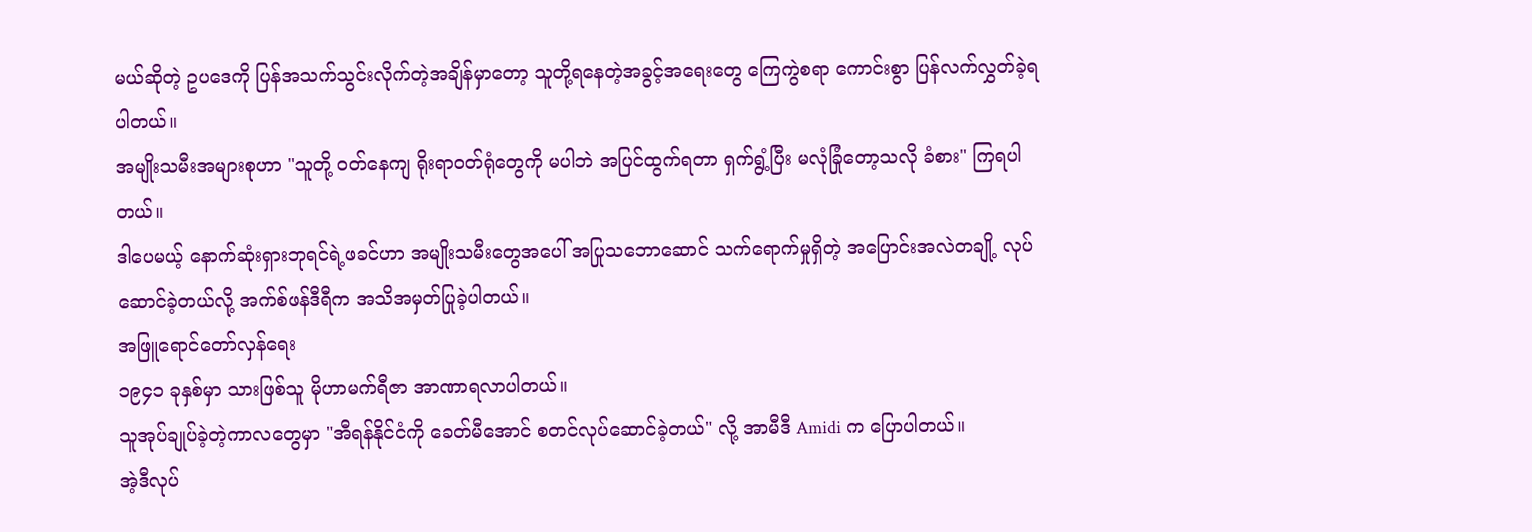မယ်ဆိုတဲ့ ဥပဒေကို ပြန်အသက်သွင်းလိုက်တဲ့အချိန်မှာတော့ သူတို့ရနေတဲ့အခွင့်အရေးတွေ ကြေကွဲစရာ ကောင်းစွာ ပြန်လက်လွှတ်ခဲ့ရပါတယ်။
အမျိုးသမီးအများစုဟာ "သူတို့ ဝတ်နေကျ ရိုးရာဝတ်ရုံတွေကို မပါဘဲ အပြင်ထွက်ရတာ ရှက်ရွံ့ပြီး မလုံခြုံတော့သလို ခံစား" ကြရပါတယ်။
ဒါပေမယ့် နောက်ဆုံးရှားဘုရင်ရဲ့ဖခင်ဟာ အမျိုးသမီးတွေအပေါ် အပြုသဘောဆောင် သက်ရောက်မှုရှိတဲ့ အပြောင်းအလဲတချို့ လုပ်ဆောင်ခဲ့တယ်လို့ အက်စ်ဖန်ဒီရီက အသိအမှတ်ပြုခဲ့ပါတယ်။
အဖြူရောင်တော်လှန်ရေး
၁၉၄၁ ခုနှစ်မှာ သားဖြစ်သူ မိုဟာမက်ရီဇာ အာဏာရလာပါတယ်။
သူအုပ်ချုပ်ခဲ့တဲ့ကာလတွေမှာ "အီရန်နိုင်ငံကို ခေတ်မီအောင် စတင်လုပ်ဆောင်ခဲ့တယ်" လို့ အာမီဒီ Amidi က ပြောပါတယ်။
အဲ့ဒီလုပ်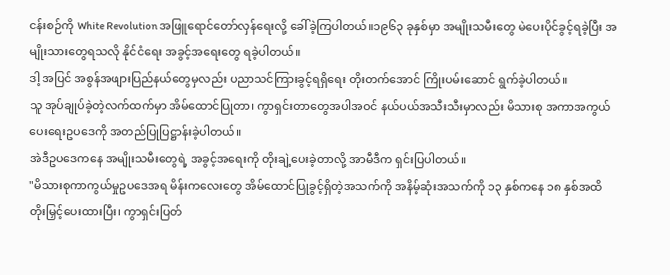ငန်းစဉ်ကို White Revolution အဖြူရောင်တော်လှန်ရေးလို့ ခေါ်ခဲ့ကြပါတယ်။၁၉၆၃ ခုနှစ်မှာ အမျိုးသမီးတွေ မဲပေးပိုင်ခွင့်ရခဲ့ပြီး အမျိုးသားတွေရသလို နိုင်ငံရေး အခွင့်အရေးတွေ ရခဲ့ပါတယ်။
ဒါ့ အပြင် အစွန်အဖျားပြည်နယ်တွေမှလည်း ပညာသင်ကြားခွင့်ရရှိရေး တိုးတက်အောင် ကြိုးပမ်းဆောင် ရွက်ခဲ့ပါတယ်။
သူ အုပ်ချုပ်ခဲ့တဲ့လက်ထက်မှာ အိမ်ထောင်ပြုတာ၊ ကွာရှင်းတာတွေအပါအဝင် နယ်ပယ်အသီးသီးမှာလည်း မိသားစု အကာအကွယ်ပေးရေးဥပဒေကို အတည်ပြုပြဋ္ဌာန်းခဲ့ပါတယ်။
အဲဒီဥပဒေကနေ အမျိုးသမီးတွေရဲ့ အခွင့်အရေးကို တိုးချဲ့ပေးခဲ့တာလို့ အာမီဒီက ရှင်းပြပါတယ်။
"မိသားစုကာကွယ်မှုဥပဒေအရ မိန်းကလေးတွေ အိမ်ထောင်ပြုခွင့်ရှိတဲ့အသက်ကို အနိမ့်ဆုံးအသက်ကို ၁၃ နှစ်ကနေ ၁၈ နှစ်အထိ တိုးမြှင့်ပေးထားပြီး၊ ကွာရှင်းပြတ်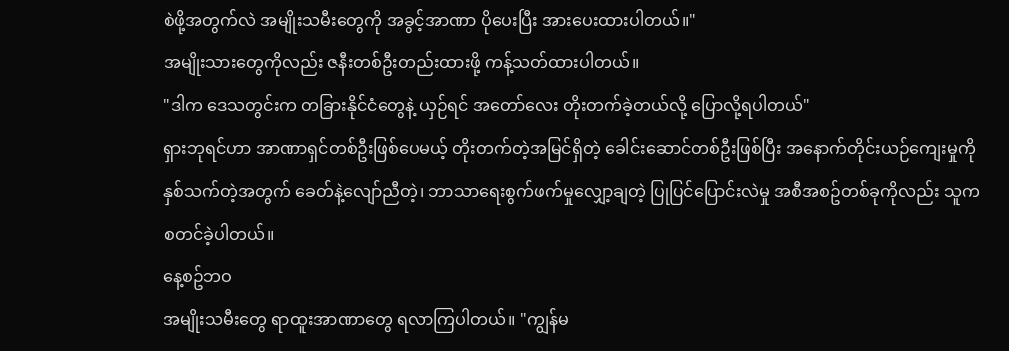စဲဖို့အတွက်လဲ အမျိုးသမီးတွေကို အခွင့်အာဏာ ပိုပေးပြီး အားပေးထားပါတယ်။"
အမျိုးသားတွေကိုလည်း ဇနီးတစ်ဦးတည်းထားဖို့ ကန့်သတ်ထားပါတယ်။
"ဒါက ဒေသတွင်းက တခြားနိုင်ငံတွေနဲ့ ယှဉ်ရင် အတော်လေး တိုးတက်ခဲ့တယ်လို့ ပြောလို့ရပါတယ်"
ရှားဘုရင်ဟာ အာဏာရှင်တစ်ဦးဖြစ်ပေမယ့် တိုးတက်တဲ့အမြင်ရှိတဲ့ ခေါင်းဆောင်တစ်ဦးဖြစ်ပြီး အနောက်တိုင်းယဉ်ကျေးမှုကို နှစ်သက်တဲ့အတွက် ခေတ်နဲ့လျော်ညီတဲ့၊ ဘာသာရေးစွက်ဖက်မှုလျှော့ချတဲ့ ပြုပြင်ပြောင်းလဲမှု အစီအစဥ်တစ်ခုကိုလည်း သူက စတင်ခဲ့ပါတယ်။
နေ့စဥ်ဘဝ
အမျိုးသမီးတွေ ရာထူးအာဏာတွေ ရလာကြပါတယ်။ "ကျွန်မ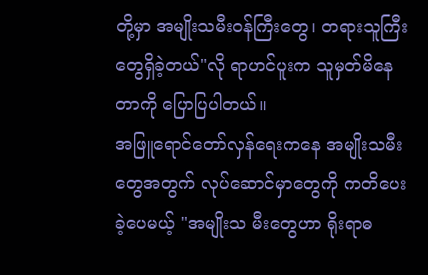တို့မှာ အမျိုးသမီးဝန်ကြီးတွေ၊ တရားသူကြီး တွေရှိခဲ့တယ်"လို ရာဟင်ပူးက သူမှတ်မိနေတာကို ပြောပြပါတယ်။
အဖြူရောင်တော်လှန်ရေးကနေ အမျိုးသမီးတွေအတွက် လုပ်ဆောင်မှာတွေကို ကတိပေးခဲ့ပေမယ့် "အမျိုးသ မီးတွေဟာ ရိုးရာဓ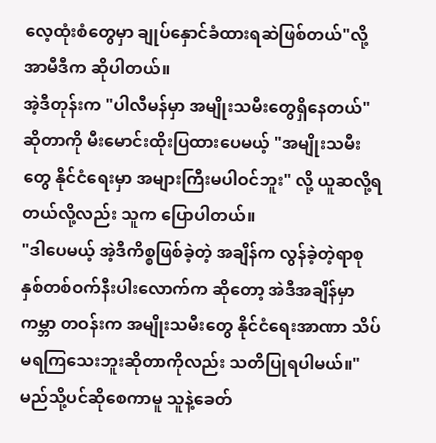လေ့ထုံးစံတွေမှာ ချုပ်နှောင်ခံထားရဆဲဖြစ်တယ်"လို့ အာမီဒီက ဆိုပါတယ်။
အဲ့ဒီတုန်းက "ပါလီမန်မှာ အမျိုးသမီးတွေရှိနေတယ်" ဆိုတာကို မီးမောင်းထိုးပြထားပေမယ့် "အမျိုးသမီးတွေ နိုင်ငံရေးမှာ အများကြီးမပါဝင်ဘူး" လို့ ယူဆလို့ရတယ်လို့လည်း သူက ပြောပါတယ်။
"ဒါပေမယ့် အဲ့ဒီကိစ္စဖြစ်ခဲ့တဲ့ အချိန်က လွန်ခဲ့တဲ့ရာစုနှစ်တစ်ဝက်နီးပါးလောက်က ဆိုတော့ အဲဒီအချိန်မှာ ကမ္ဘာ တဝန်းက အမျိုးသမီးတွေ နိုင်ငံရေးအာဏာ သိပ်မရကြသေးဘူးဆိုတာကိုလည်း သတိပြုရပါမယ်။"
မည်သို့ပင်ဆိုစေကာမူ သူနဲ့ခေတ်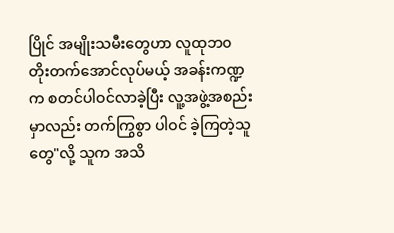ပြိုင် အမျိုးသမီးတွေဟာ လူထုဘ၀ တိုးတက်အောင်လုပ်မယ့် အခန်းကဏ္ဍက စတင်ပါဝင်လာခဲ့ပြီး လူ့အဖွဲ့အစည်းမှာလည်း တက်ကြွစွာ ပါဝင် ခဲ့ကြတဲ့သူတွေ"လို့ သူက အသိ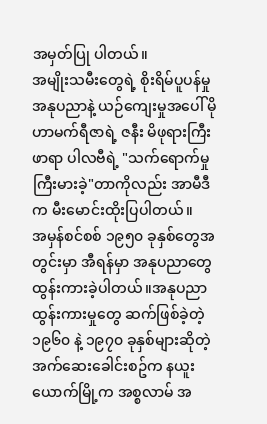အမှတ်ပြု ပါတယ်။
အမျိုးသမီးတွေရဲ့ စိုးရိမ်ပူပန်မှု
အနုပညာနဲ့ ယဉ်ကျေးမှုအပေါ် မိုဟာမက်ရီဇာရဲ့ ဇနီး မိဖုရားကြီး ဖာရာ ပါလဗီရဲ့ "သက်ရောက်မှု ကြီးမားခဲ့"တာကိုလည်း အာမီဒီက မီးမောင်းထိုးပြပါတယ်။
အမှန်စင်စစ် ၁၉၅၀ ခုနှစ်တွေအတွင်းမှာ အီရန်မှာ အနုပညာတွေ ထွန်းကားခဲ့ပါတယ်။အနုပညာထွန်းကားမှုတွေ ဆက်ဖြစ်ခဲ့တဲ့ ၁၉၆၀ နဲ့ ၁၉၇၀ ခုနှစ်များဆိုတဲ့ အက်ဆေးခေါင်းစဥ်က နယူးယောက်မြို့က အစ္စလာမ် အ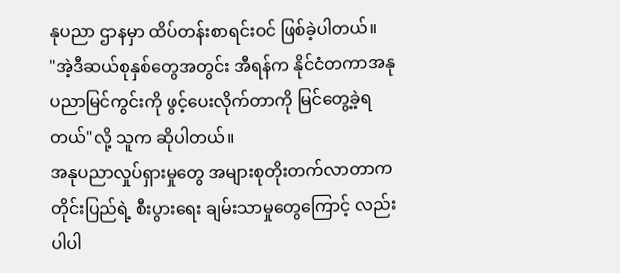နုပညာ ဌာနမှာ ထိပ်တန်းစာရင်းဝင် ဖြစ်ခဲ့ပါတယ်။
"အဲ့ဒီဆယ်စုနှစ်တွေအတွင်း အီရန်က နိုင်ငံတကာအနုပညာမြင်ကွင်းကို ဖွင့်ပေးလိုက်တာကို မြင်တွေ့ခဲ့ရတယ်"လို့ သူက ဆိုပါတယ်။
အနုပညာလှုပ်ရှားမှုတွေ အများစုတိုးတက်လာတာက တိုင်းပြည်ရဲ့ စီးပွားရေး ချမ်းသာမှုတွေကြောင့် လည်းပါပါ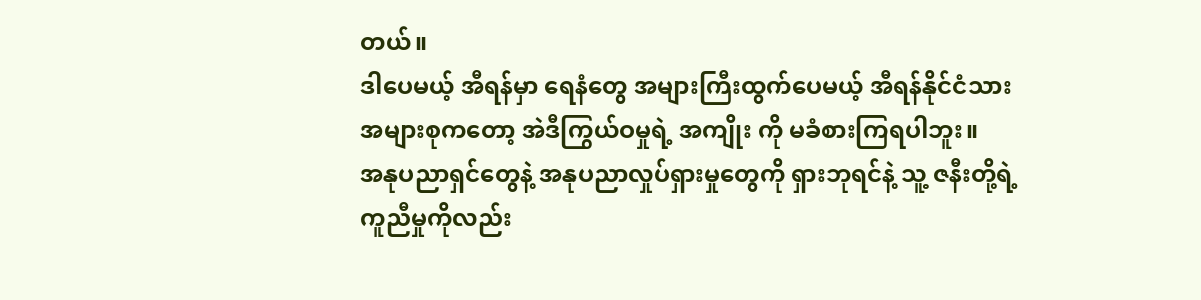တယ်။
ဒါပေမယ့် အီရန်မှာ ရေနံတွေ အများကြီးထွက်ပေမယ့် အီရန်နိုင်ငံသား အများစုကတော့ အဲဒီကြွယ်ဝမှုရဲ့ အကျိုး ကို မခံစားကြရပါဘူး။
အနုပညာရှင်တွေနဲ့ အနုပညာလှုပ်ရှားမှုတွေကို ရှားဘုရင်နဲ့ သူ့ ဇနီးတို့ရဲ့ ကူညီမှုကိုလည်း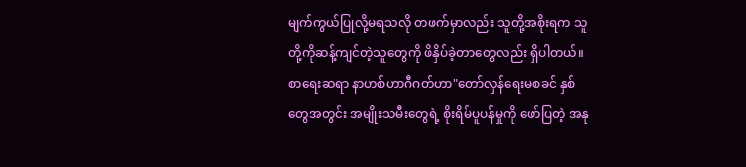မျက်ကွယ်ပြုလို့မရသလို တဖက်မှာလည်း သူတို့အစိုးရက သူတို့ကိုဆန့်ကျင်တဲ့သူတွေကို ဖိနှိပ်ခဲ့တာတွေလည်း ရှိပါတယ်။
စာရေးဆရာ နာဟစ်ဟာဂီဂတ်ဟာ"တော်လှန်ရေးမစခင် နှစ်တွေအတွင်း အမျိုးသမီးတွေရဲ့ စိုးရိမ်ပူပန်မှုကို ဖော်ပြတဲ့ အနု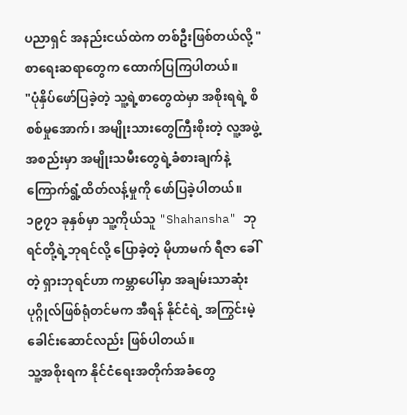ပညာရှင် အနည်းငယ်ထဲက တစ်ဦးဖြစ်တယ်လို့ " စာရေးဆရာတွေက ထောက်ပြကြပါတယ်။
"ပုံနှိပ်ဖော်ပြခဲ့တဲ့ သူ့ရဲ့စာတွေထဲမှာ အစိုးရရဲ့ စိစစ်မှုအောက်၊ အမျိုးသားတွေကြီးစိုးတဲ့ လူ့အဖွဲ့အစည်းမှာ အမျိုးသမီးတွေရဲ့ခံစားချက်နဲ့ ကြောက်ရွံ့ထိတ်လန့်မှုကို ဖော်ပြခဲ့ပါတယ်။
၁၉၇၁ ခုနှစ်မှာ သူ့ကိုယ်သူ "Shahansha" ဘုရင်တို့ရဲ့ဘုရင်လို့ ပြောခဲ့တဲ့ မိုဟာမက် ရီဇာ ခေါ်တဲ့ ရှားဘုရင်ဟာ ကမ္ဘာပေါ်မှာ အချမ်းသာဆုံးပုဂ္ဂိုလ်ဖြစ်ရုံတင်မက အီရန် နိုင်ငံရဲ့ အကြွင်းမဲ့ခေါင်းဆောင်လည်း ဖြစ်ပါတယ်။
သူ့အစိုးရက နိုင်ငံရေးအတိုက်အခံတွေ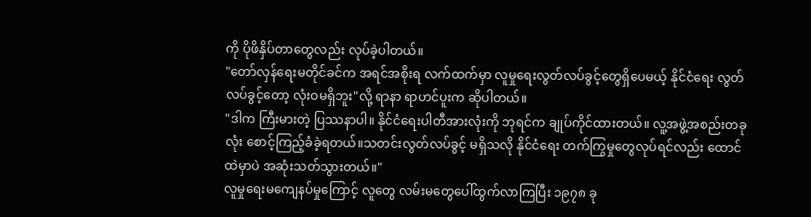ကို ပိုဖိနှိပ်တာတွေလည်း လုပ်ခဲ့ပါတယ်။
"တော်လှန်ရေးမတိုင်ခင်က အရင်အစိုးရ လက်ထက်မှာ လူမှုရေးလွတ်လပ်ခွင့်တွေရှိပေမယ့် နိုင်ငံရေး လွတ်လပ်ခွင့်တော့ လုံးဝမရှိဘူး"လို့ ရာနာ ရာဟင်ပူးက ဆိုပါတယ်။
"ဒါက ကြီးမားတဲ့ ပြဿနာပါ။ နိုင်ငံရေးပါတီအားလုံးကို ဘုရင်က ချုပ်ကိုင်ထားတယ်။ လူ့အဖွဲ့အစည်းတခုလုံး စောင့်ကြည့်ခံခဲ့ရတယ်။သတင်းလွတ်လပ်ခွင့် မရှိသလို နိုင်ငံရေး တက်ကြွမှုတွေလုပ်ရင်လည်း ထောင်ထဲမှာပဲ အဆုံးသတ်သွားတယ်။"
လူမှုရေးမကျေနပ်မှုကြောင့် လူတွေ လမ်းမတွေပေါ်ထွက်လာကြပြီး ၁၉၇၈ ခု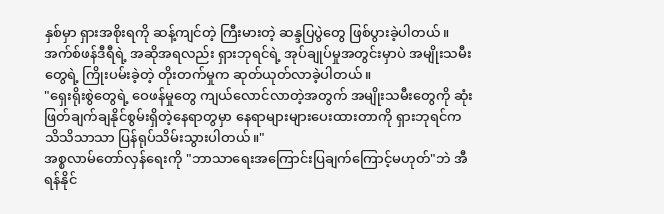နှစ်မှာ ရှားအစိုးရကို ဆန့်ကျင်တဲ့ ကြီးမားတဲ့ ဆန္ဒပြပွဲတွေ ဖြစ်ပွားခဲ့ပါတယ်။
အက်စ်ဖန်ဒီရီရဲ့ အဆိုအရလည်း ရှားဘုရင်ရဲ့ အုပ်ချုပ်မှုအတွင်းမှာပဲ အမျိုးသမီးတွေရဲ့ ကြိုးပမ်းခဲ့တဲ့ တိုးတက်မှုက ဆုတ်ယုတ်လာခဲ့ပါတယ်။
"ရှေးရိုးစွဲတွေရဲ့ ဝေဖန်မှုတွေ ကျယ်လောင်လာတဲ့အတွက် အမျိုးသမီးတွေကို ဆုံးဖြတ်ချက်ချနိုင်စွမ်းရှိတဲ့နေရာတွမှာ နေရာများများပေးထားတာကို ရှားဘုရင်က သိသိသာသာ ပြန်ရုပ်သိမ်းသွားပါတယ်။"
အစ္စလာမ်တော်လှန်ရေးကို "ဘာသာရေးအကြောင်းပြချက်ကြောင့်မဟုတ်"ဘဲ အီရန်နိုင်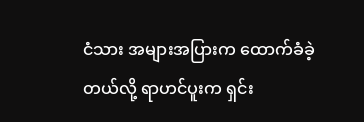ငံသား အများအပြားက ထောက်ခံခဲ့တယ်လို့ ရာဟင်ပူးက ရှင်း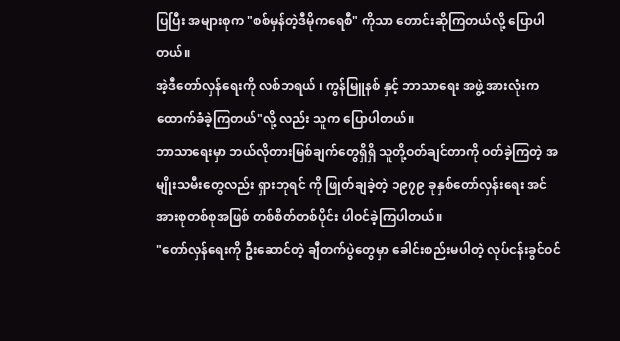ပြပြီး အများစုက "စစ်မှန်တဲ့ဒီမိုကရေစီ" ကိုသာ တောင်းဆိုကြတယ်လို့ ပြောပါတယ်။
အဲ့ဒီတော်လှန်ရေးကို လစ်ဘရယ် ၊ ကွန်မြူနစ် နှင့် ဘာသာရေး အဖွဲ့ အားလုံးက ထောက်ခံခဲ့ကြတယ်"လို့ လည်း သူက ပြောပါတယ်။
ဘာသာရေးမှာ ဘယ်လိုတားမြစ်ချက်တွေရှိရှိ သူတို့ဝတ်ချင်တာကို ဝတ်ခဲ့ကြတဲ့ အမျိုးသမီးတွေလည်း ရှားဘုရင် ကို ဖြုတ်ချခဲ့တဲ့ ၁၉၇၉ ခုနှစ်တော်လှန်းရေး အင်အားစုတစ်စုအဖြစ် တစ်စိတ်တစ်ပိုင်း ပါဝင်ခဲ့ကြပါတယ်။
"တော်လှန်ရေးကို ဦးဆောင်တဲ့ ချီတက်ပွဲတွေမှာ ခေါင်းစည်းမပါတဲ့ လုပ်ငန်းခွင်ဝင်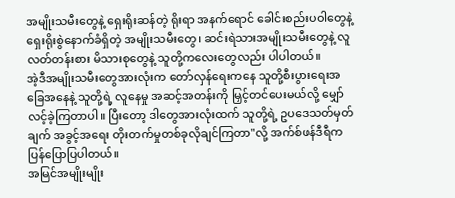အမျိုးသမီးတွေနဲ့ ရှေးရိုးဆန်တဲ့ ရိုးရာ အနက်ရောင် ခေါင်းစည်းပဝါတွေနဲ့ ရှေးရိုးစွဲနောက်ခံရှိတဲ့ အမျိုးသမီးတွေ၊ ဆင်းရဲသားအမျိုးသမီးတွေနဲ့ လူလတ်တန်းစား မိသားစုတွေနဲ့ သူတို့ကလေးတွေလည်း ပါပါတယ်။
အဲ့ဒီအမျိုးသမီးတွေအားလုံးက တော်လှန်ရေးကနေ သူတို့စီးပွားရေးအခြေအနေနဲ့ သူတို့ရဲ့ လူနေမှု အဆင့်အတန်းကို မြှင့်တင်ပေးမယ်လို့ မျှော်လင့်ခဲ့ကြတာပါ။ ပြီးတော့ ဒါတွေအားလုံးထက် သူတို့ရဲ့ ဥပဒေသတ်မှတ်ချက် အခွင့်အရေး တိုးတက်မှုတစ်ခုလိုချင်ကြတာ"လို့ အက်စ်ဖန်ဒီရီက ပြန်ပြောပြပါတယ်။
အမြင်အမျိုးမျိုး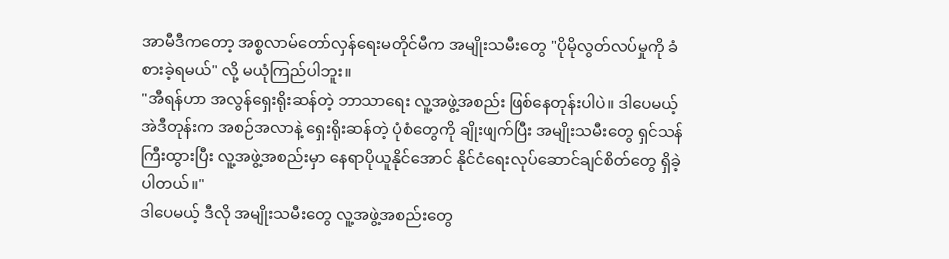အာမီဒီကတော့ အစ္စလာမ်တော်လှန်ရေးမတိုင်မီက အမျိုးသမီးတွေ "ပိုမိုလွတ်လပ်မှုကို ခံစားခဲ့ရမယ်" လို့ မယုံကြည်ပါဘူး။
"အီရန်ဟာ အလွန်ရှေးရိုးဆန်တဲ့ ဘာသာရေး လူ့အဖွဲ့အစည်း ဖြစ်နေတုန်းပါပဲ။ ဒါပေမယ့် အဲဒီတုန်းက အစဉ်အလာနဲ့ ရှေးရိုးဆန်တဲ့ ပုံစံတွေကို ချိုးဖျက်ပြီး အမျိုးသမီးတွေ ရှင်သန်ကြီးထွားပြီး လူ့အဖွဲ့အစည်းမှာ နေရာပိုယူနိုင်အောင် နိုင်ငံရေးလုပ်ဆောင်ချင်စိတ်တွေ ရှိခဲ့ပါတယ်။"
ဒါပေမယ့် ဒီလို အမျိုးသမီးတွေ လူ့အဖွဲ့အစည်းတွေ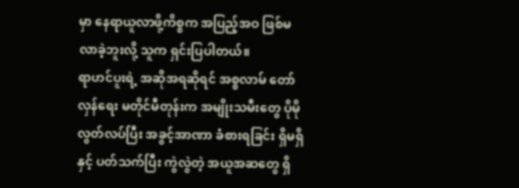မှာ နေရာယူလာဖို့ကိစ္စက အပြည့်အဝ ဖြစ်မလာခဲ့ဘူးလို့ သူက ရှင်းပြပါတယ်။
ရာဟင်ပူးရဲ့ အဆိုအရဆိုရင် အစ္စလာမ် တော်လှန်ရေး မတိုင်မီတုန်းက အမျိုးသမီးတွေ ပိုမိုလွတ်လပ်ပြီး အခွင့်အာဏာ ခံစားရခြင်း ရှိမရှိနှင့် ပတ်သက်ပြီး ကွဲလွဲတဲ့ အယူအဆတွေ ရှိ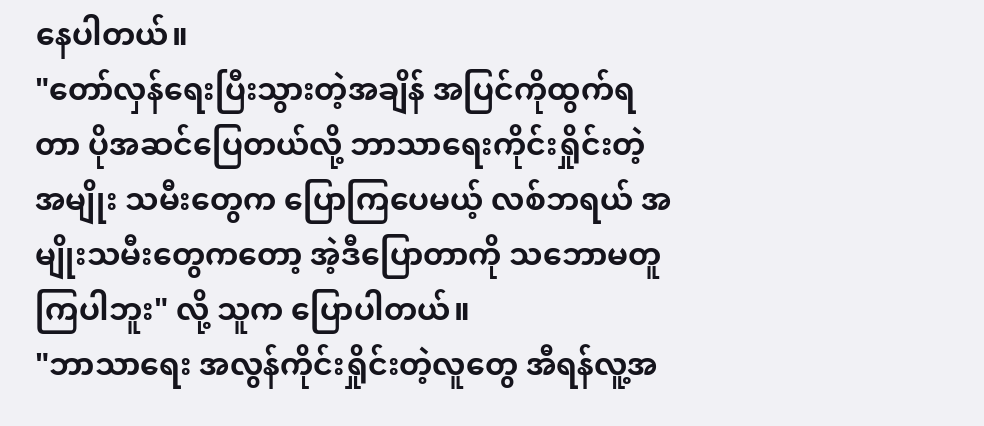နေပါတယ်။
"တော်လှန်ရေးပြီးသွားတဲ့အချိန် အပြင်ကိုထွက်ရတာ ပိုအဆင်ပြေတယ်လို့ ဘာသာရေးကိုင်းရှိုင်းတဲ့ အမျိုး သမီးတွေက ပြောကြပေမယ့် လစ်ဘရယ် အမျိုးသမီးတွေကတော့ အဲ့ဒီပြောတာကို သဘောမတူကြပါဘူး" လို့ သူက ပြောပါတယ်။
"ဘာသာရေး အလွန်ကိုင်းရှိုင်းတဲ့လူတွေ အီရန်လူ့အ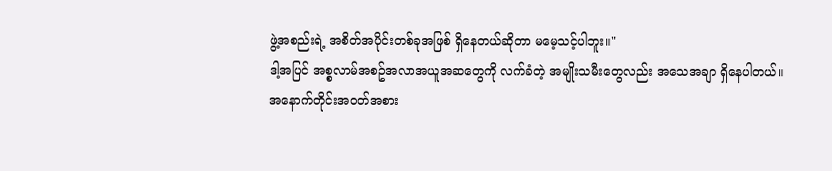ဖွဲ့အစည်းရဲ့ အစိတ်အပိုင်းတစ်ခုအဖြစ် ရှိနေတယ်ဆိုတာ မမေ့သင့်ပါဘူး။"
ဒါ့အပြင် အစ္စလာမ်အစဥ်အလာအယူအဆတွေကို လက်ခံတဲ့ အမျိုးသမီးတွေလည်း အသေအချာ ရှိနေပါတယ်။
အနောက်တိုင်းအဝတ်အစား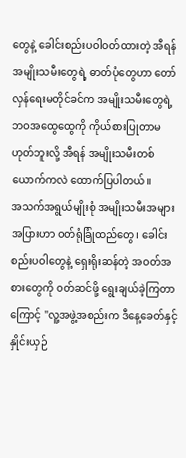တွေနဲ့ ခေါင်းစည်းပဝါဝတ်ထားတဲ့ အီရန်အမျိုးသမီးတွေရဲ့ ဓာတ်ပုံတွေဟာ တော် လှန်ရေးမတိုင်ခင်က အမျိုးသမီးတွေရဲ့ ဘဝအထွေထွေကို ကိုယ်စားပြုတာမဟုတ်ဘူးလို့ အီရန် အမျိုးသမီးတစ်ယောက်ကလဲ ထောက်ပြပါတယ်။
အသက်အရွယ်မျိုးစုံ အမျိုးသမီးအများအပြားဟာ ဝတ်ရုံခြုံထည်တွေ၊ ခေါင်းစည်းပဝါတွေနဲ့ ရှေးရိုးဆန်တဲ့ အဝတ်အစားတွေကို ၀တ်ဆင်ဖို့ ရွေးချယ်ခဲ့ကြတာကြောင့် "လူ့အဖွဲ့အစည်းက ဒီနေ့ခေတ်နှင့် နှိုင်းယှဉ်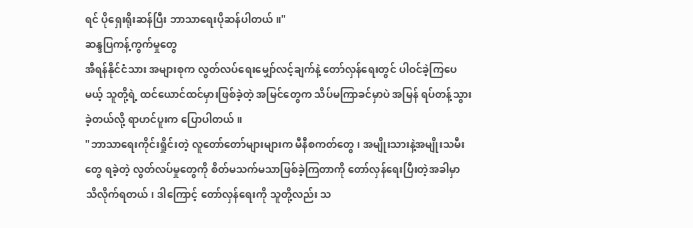ရင် ပိုရှေးရိုးဆန်ပြီး ဘာသာရေးပိုဆန်ပါတယ်။"
ဆန္ဒပြကန့်ကွက်မှုတွေ
အီရန်နိုင်ငံသား အများစုက လွတ်လပ်ရေးမျှော်လင့်ချက်နဲ့ တော်လှန်ရေးတွင် ပါဝင်ခဲ့ကြပေမယ့် သူတို့ရဲ့ ထင်ယောင်ထင်မှားဖြစ်ခဲ့တဲ့ အမြင်တွေက သိပ်မကြာခင်မှာပဲ အမြန် ရပ်တန့်သွားခဲ့တယ်လို့ ရာဟင်ပူးက ပြောပါတယ်။
"ဘာသာရေးကိုင်းရှိုင်းတဲ့ လူတော်တော်များများက မီနီစကတ်တွေ၊ အမျိုးသားနဲ့အမျိုးသမီးတွေ ရခဲ့တဲ့ လွတ်လပ်မှုတွေကို စိတ်မသက်မသာဖြစ်ခဲ့ကြတာကို တော်လှန်ရေးပြီးတဲ့အခါမှာ သိလိုက်ရတယ်၊ ဒါကြောင့် တော်လှန်ရေးကို သူတို့လည်း သ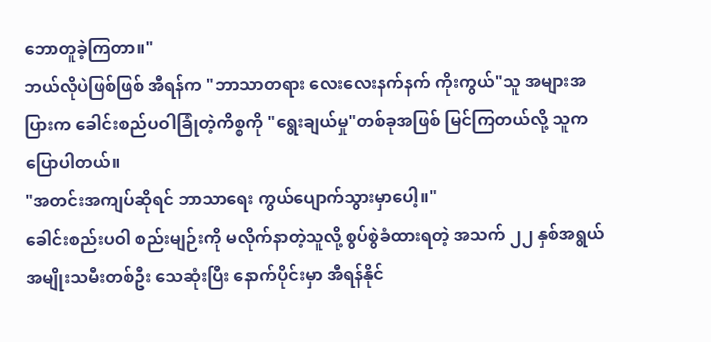ဘောတူခဲ့ကြတာ။"
ဘယ်လိုပဲဖြစ်ဖြစ် အီရန်က "ဘာသာတရား လေးလေးနက်နက် ကိုးကွယ်"သူ အများအပြားက ခေါင်းစည်ပဝါခြုံတဲ့ကိစ္စကို "ရွေးချယ်မှု"တစ်ခုအဖြစ် မြင်ကြတယ်လို့ သူက ပြောပါတယ်။
"အတင်းအကျပ်ဆိုရင် ဘာသာရေး ကွယ်ပျောက်သွားမှာပေါ့။"
ခေါင်းစည်းပဝါ စည်းမျဉ်းကို မလိုက်နာတဲ့သူလို့ စွပ်စွဲခံထားရတဲ့ အသက် ၂၂ နှစ်အရွယ် အမျိုးသမီးတစ်ဦး သေဆုံးပြီး နောက်ပိုင်းမှာ အီရန်နိုင်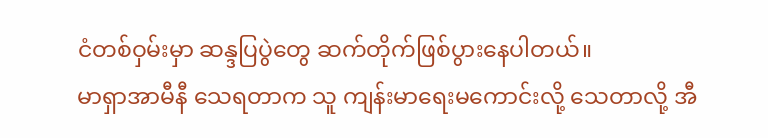ငံတစ်ဝှမ်းမှာ ဆန္ဒပြပွဲတွေ ဆက်တိုက်ဖြစ်ပွားနေပါတယ်။
မာရှာအာမီနီ သေရတာက သူ ကျန်းမာရေးမကောင်းလို့ သေတာလို့ အီ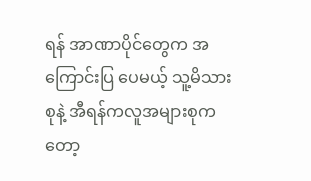ရန် အာဏာပိုင်တွေက အကြောင်းပြ ပေမယ့် သူ့မိသားစုနဲ့ အီရန်ကလူအများစုကတော့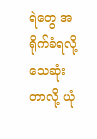ရဲတွေ အရိုက်ခံရလို့ သေဆုံးတာလို့ ယုံ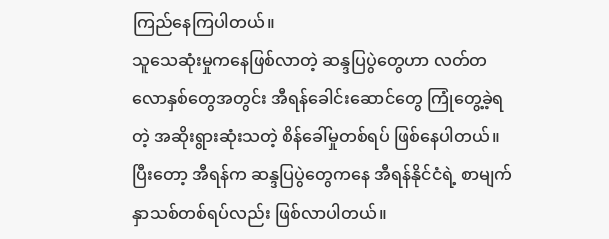ကြည်နေကြပါတယ်။
သူသေဆုံးမှုကနေဖြစ်လာတဲ့ ဆန္ဒပြပွဲတွေဟာ လတ်တလောနှစ်တွေအတွင်း အီရန်ခေါင်းဆောင်တွေ ကြုံတွေ့ခဲ့ရတဲ့ အဆိုးရွားဆုံးသတဲ့ စိန်ခေါ်မှုတစ်ရပ် ဖြစ်နေပါတယ်။
ပြီးတော့ အီရန်က ဆန္ဒပြပွဲတွေကနေ အီရန်နိုင်ငံရဲ့ စာမျက်နှာသစ်တစ်ရပ်လည်း ဖြစ်လာပါတယ်။